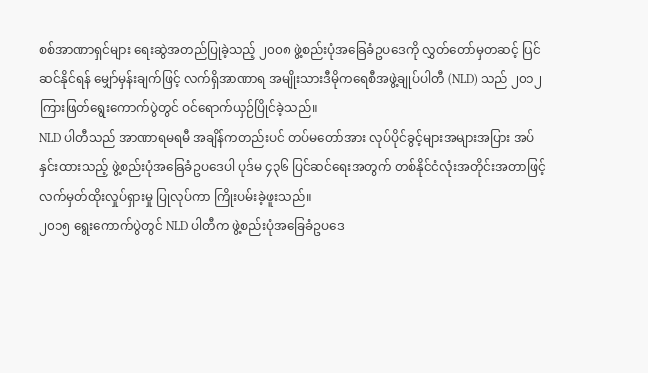စစ်အာဏာရှင်များ ရေးဆွဲအတည်ပြုခဲ့သည့် ၂၀၀၈ ဖွဲ့စည်းပုံအခြေခံဥပဒေကို လွှတ်တော်မှတဆင့် ပြင်ဆင်နိုင်ရန် မျှော်မှန်းချက်ဖြင့် လက်ရှိအာဏာရ အမျိုးသားဒီမိုကရေစီအဖွဲ့ချုပ်ပါတီ (NLD) သည် ၂၀၁၂ ကြားဖြတ်ရွေးကောက်ပွဲတွင် ဝင်ရောက်ယှဉ်ပြိုင်ခဲ့သည်။
NLD ပါတီသည် အာဏာရမရမီ အချိန်ကတည်းပင် တပ်မတော်အား လုပ်ပိုင်ခွင့်များအများအပြား အပ်နှင်းထားသည့် ဖွဲ့စည်းပုံအခြေခံဥပဒေပါ ပုဒ်မ ၄၃၆ ပြင်ဆင်ရေးအတွက် တစ်နိုင်ငံလုံးအတိုင်းအတာဖြင့် လက်မှတ်ထိုးလှုပ်ရှားမှု ပြုလုပ်ကာ ကြိုးပမ်းခဲ့ဖူးသည်။
၂၀၁၅ ရွေးကောက်ပွဲတွင် NLD ပါတီက ဖွဲ့စည်းပုံအခြေခံဥပဒေ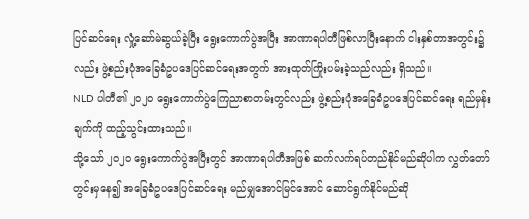ပြင်ဆင်ရေး လှုံ့ဆော်မဲဆွယ်ခဲ့ပြီး ရွေးကောက်ပွဲအပြီး အာဏာရပါတီဖြစ်လာပြီးနောက် ငါးနှစ်တာအတွင်း၌လည်း ဖွဲ့စည်းပုံအခြေခံဥပဒေပြင်ဆင်ရေးအတွက် အားထုတ်ကြိုးပမ်းခဲ့သည်လည်း ရှိသည်။
NLD ပါတီ၏ ၂၀၂၀ ရွေးကောက်ပွဲကြေညာစာတမ်းတွင်လည်း ဖွဲ့စည်းပုံအခြေခံဥပဒေပြင်ဆင်ရေး ရည်မှန်းချက်ကို ထည့်သွင်းထားသည်။
သို့သော် ၂၀၂၀ ရွေးကောက်ပွဲအပြီးတွင် အာဏာရပါတီအဖြစ် ဆက်လက်ရပ်တည်နိုင်မည်ဆိုပါက လွှတ်တော်တွင်းမှနေ၍ အခြေခံဥပဒေပြင်ဆင်ရေး မည်မျှအောင်မြင်အောင် ဆောင်ရွက်နိုင်မည်ဆို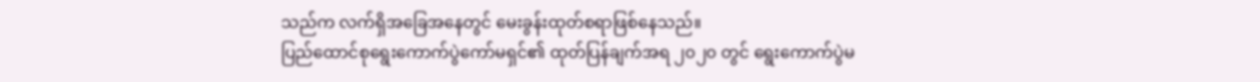သည်က လက်ရှိအခြေအနေတွင် မေးခွန်းထုတ်စရာဖြစ်နေသည်။
ပြည်ထောင်စုရွေးကောက်ပွဲကော်မရှင်၏ ထုတ်ပြန်ချက်အရ ၂၀၂၀ တွင် ရွေးကောက်ပွဲမ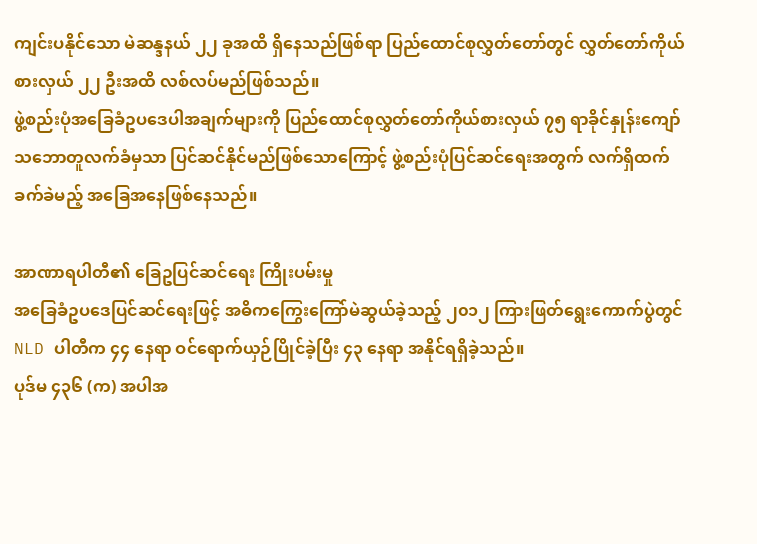ကျင်းပနိုင်သော မဲဆန္ဒနယ် ၂၂ ခုအထိ ရှိနေသည်ဖြစ်ရာ ပြည်ထောင်စုလွှတ်တော်တွင် လွှတ်တော်ကိုယ်စားလှယ် ၂၂ ဦးအထိ လစ်လပ်မည်ဖြစ်သည်။
ဖွဲ့စည်းပုံအခြေခံဥပဒေပါအချက်များကို ပြည်ထောင်စုလွှတ်တော်ကိုယ်စားလှယ် ၇၅ ရာခိုင်နှုန်းကျော် သဘောတူလက်ခံမှသာ ပြင်ဆင်နိုင်မည်ဖြစ်သောကြောင့် ဖွဲ့စည်းပုံပြင်ဆင်ရေးအတွက် လက်ရှိထက်ခက်ခဲမည့် အခြေအနေဖြစ်နေသည်။

အာဏာရပါတီ၏ ခြေဥပြင်ဆင်ရေး ကြိုးပမ်းမှု
အခြေခံဥပဒေပြင်ဆင်ရေးဖြင့် အဓိကကြွေးကြော်မဲဆွယ်ခဲ့သည့် ၂၀၁၂ ကြားဖြတ်ရွေးကောက်ပွဲတွင် NLD ပါတီက ၄၄ နေရာ ဝင်ရောက်ယှဉ်ပြိုင်ခဲ့ပြီး ၄၃ နေရာ အနိုင်ရရှိခဲ့သည်။
ပုဒ်မ ၄၃၆ (က) အပါအ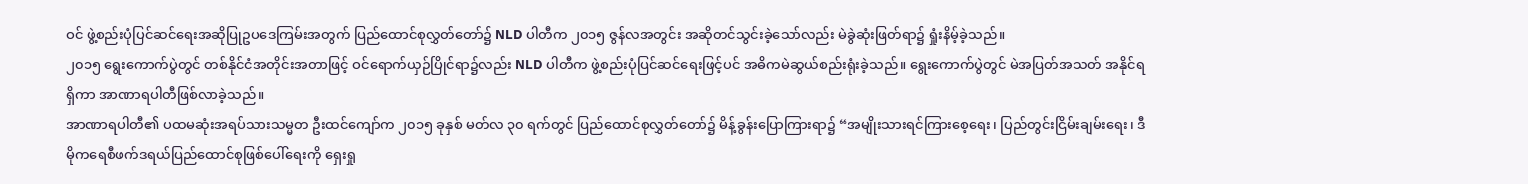ဝင် ဖွဲ့စည်းပုံပြင်ဆင်ရေးအဆိုပြုဥပဒေကြမ်းအတွက် ပြည်ထောင်စုလွှတ်တော်၌ NLD ပါတီက ၂၀၁၅ ဇွန်လအတွင်း အဆိုတင်သွင်းခဲ့သော်လည်း မဲခွဲဆုံးဖြတ်ရာ၌ ရှုံးနိမ့်ခဲ့သည်။
၂၀၁၅ ရွေးကောက်ပွဲတွင် တစ်နိုင်ငံအတိုင်းအတာဖြင့် ဝင်ရောက်ယှဉ်ပြိုင်ရာ၌လည်း NLD ပါတီက ဖွဲ့စည်းပုံပြင်ဆင်ရေးဖြင့်ပင် အဓိကမဲဆွယ်စည်းရုံးခဲ့သည်။ ရွေးကောက်ပွဲတွင် မဲအပြတ်အသတ် အနိုင်ရရှိကာ အာဏာရပါတီဖြစ်လာခဲ့သည်။
အာဏာရပါတီ၏ ပထမဆုံးအရပ်သားသမ္မတ ဦးထင်ကျော်က ၂၀၁၅ ခုနှစ် မတ်လ ၃၀ ရက်တွင် ပြည်ထောင်စုလွှတ်တော်၌ မိန့်ခွန်းပြောကြားရာ၌ “အမျိုးသားရင်ကြားစေ့ရေး၊ ပြည်တွင်းငြိမ်းချမ်းရေး၊ ဒီမိုကရေစီဖက်ဒရယ်ပြည်ထောင်စုဖြစ်ပေါ်ရေးကို ရှေးရှု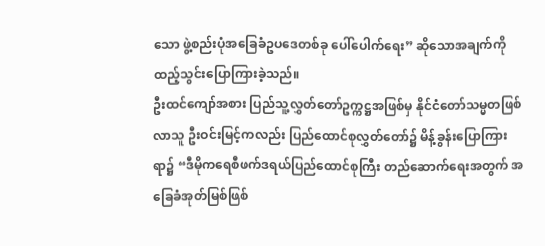သော ဖွဲ့စည်းပုံအခြေခံဥပဒေတစ်ခု ပေါ်ပေါက်ရေး” ဆိုသောအချက်ကို ထည့်သွင်းပြောကြားခဲ့သည်။
ဦးထင်ကျော်အစား ပြည်သူ့လွှတ်တော်ဥက္ကဋ္ဌအဖြစ်မှ နိုင်ငံတော်သမ္မတဖြစ်လာသူ ဦးဝင်းမြင့်ကလည်း ပြည်ထောင်စုလွှတ်တော်၌ မိန့်ခွန်းပြောကြားရာ၌ “ဒီမိုကရေစီဖက်ဒရယ်ပြည်ထောင်စုကြီး တည်ဆောက်ရေးအတွက် အခြေခံအုတ်မြစ်ဖြစ်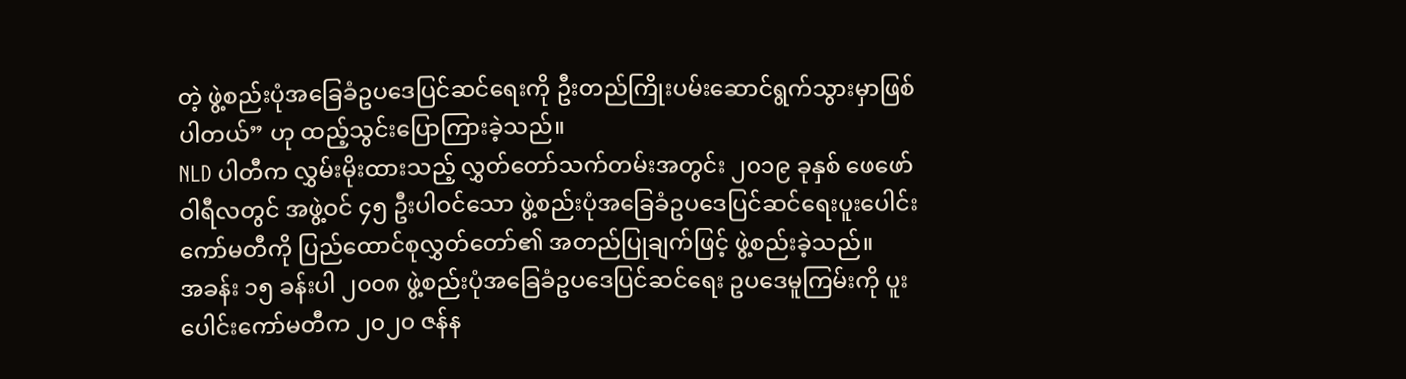တဲ့ ဖွဲ့စည်းပုံအခြေခံဥပဒေပြင်ဆင်ရေးကို ဦးတည်ကြိုးပမ်းဆောင်ရွက်သွားမှာဖြစ်ပါတယ်” ဟု ထည့်သွင်းပြောကြားခဲ့သည်။
NLD ပါတီက လွှမ်းမိုးထားသည့် လွှတ်တော်သက်တမ်းအတွင်း ၂၀၁၉ ခုနှစ် ဖေဖော်ဝါရီလတွင် အဖွဲ့ဝင် ၄၅ ဦးပါဝင်သော ဖွဲ့စည်းပုံအခြေခံဥပဒေပြင်ဆင်ရေးပူးပေါင်းကော်မတီကို ပြည်ထောင်စုလွှတ်တော်၏ အတည်ပြုချက်ဖြင့် ဖွဲ့စည်းခဲ့သည်။
အခန်း ၁၅ ခန်းပါ ၂၀၀၈ ဖွဲ့စည်းပုံအခြေခံဥပဒေပြင်ဆင်ရေး ဥပဒေမူကြမ်းကို ပူးပေါင်းကော်မတီက ၂၀၂၀ ဇန်န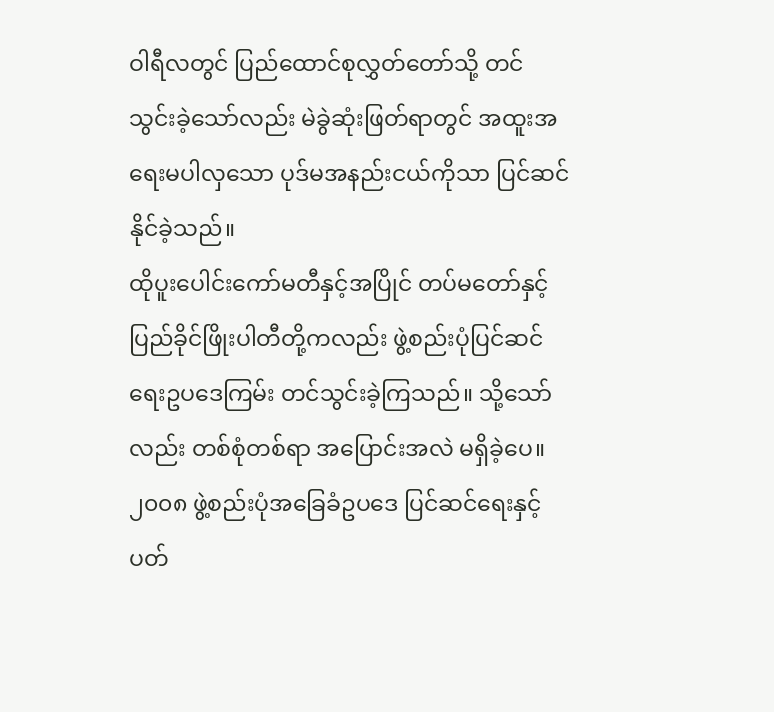ဝါရီလတွင် ပြည်ထောင်စုလွှတ်တော်သို့ တင်သွင်းခဲ့သော်လည်း မဲခွဲဆုံးဖြတ်ရာတွင် အထူးအရေးမပါလှသော ပုဒ်မအနည်းငယ်ကိုသာ ပြင်ဆင်နိုင်ခဲ့သည်။
ထိုပူးပေါင်းကော်မတီနှင့်အပြိုင် တပ်မတော်နှင့် ပြည်ခိုင်ဖြိုးပါတီတို့ကလည်း ဖွဲ့စည်းပုံပြင်ဆင်ရေးဥပဒေကြမ်း တင်သွင်းခဲ့ကြသည်။ သို့သော်လည်း တစ်စုံတစ်ရာ အပြောင်းအလဲ မရှိခဲ့ပေ။
၂၀၀၈ ဖွဲ့စည်းပုံအခြေခံဥပဒေ ပြင်ဆင်ရေးနှင့်ပတ်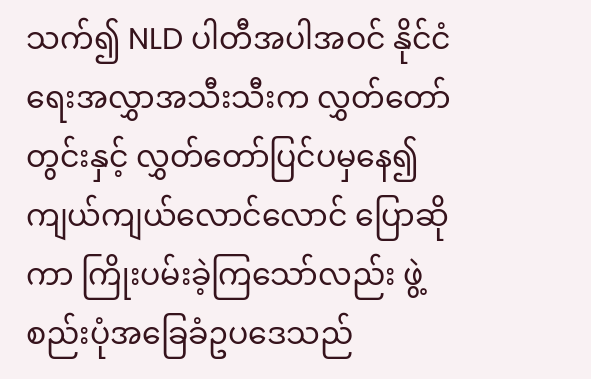သက်၍ NLD ပါတီအပါအဝင် နိုင်ငံရေးအလွှာအသီးသီးက လွှတ်တော်တွင်းနှင့် လွှတ်တော်ပြင်ပမှနေ၍ ကျယ်ကျယ်လောင်လောင် ပြောဆိုကာ ကြိုးပမ်းခဲ့ကြသော်လည်း ဖွဲ့စည်းပုံအခြေခံဥပဒေသည်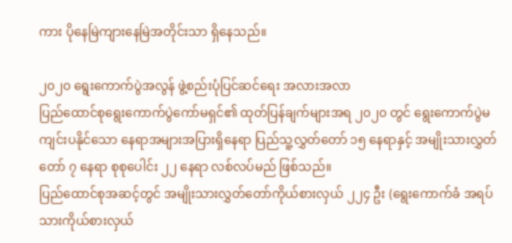ကား ပိုနေမြဲကျားနေမြဲအတိုင်းသာ ရှိနေသည်။

၂၀၂၀ ရွေးကောက်ပွဲအလွန် ဖွဲ့စည်းပုံပြင်ဆင်ရေး အလားအလာ
ပြည်ထောင်စုရွေးကောက်ပွဲကော်မရှင်၏ ထုတ်ပြန်ချက်များအရ ၂၀၂၀ တွင် ရွေးကောက်ပွဲမကျင်းပနိုင်သော နေရာအများအပြားရှိနေရာ ပြည်သူ့လွှတ်တော် ၁၅ နေရာနှင့် အမျိုးသားလွှတ်တော် ၇ နေရာ စုစုပေါင်း ၂၂ နေရာ လစ်လပ်မည် ဖြစ်သည်။
ပြည်ထောင်စုအဆင့်တွင် အမျိုးသားလွှတ်တော်ကိုယ်စားလှယ် ၂၂၄ ဦး (ရွေးကောက်ခံ အရပ်သားကိုယ်စားလှယ်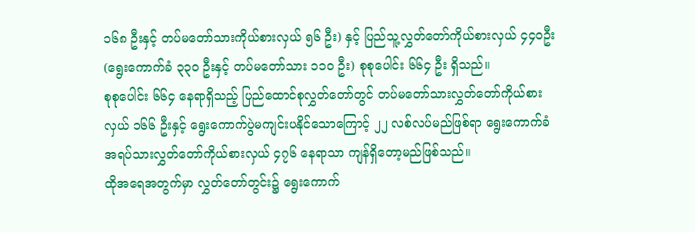၁၆၈ ဦးနှင့် တပ်မတော်သားကိုယ်စားလှယ် ၅၆ ဦး) နှင့် ပြည်သူ့လွှတ်တော်ကိုယ်စားလှယ် ၄၄၀ဦး (ရွေးကောက်ခံ ၃၃၀ ဦးနှင့် တပ်မတော်သား ၁၁၀ ဦး) စုစုပေါင်း ၆၆၄ ဦး ရှိသည်။
စုစုပေါင်း ၆၆၄ နေရာရှိသည့် ပြည်ထောင်စုလွှတ်တော်တွင် တပ်မတော်သားလွှတ်တော်ကိုယ်စားလှယ် ၁၆၆ ဦးနှင့် ရွေးကောက်ပွဲမကျင်းပနိုင်သောကြောင့် ၂၂ လစ်လပ်မည်ဖြစ်ရာ ရွေးကောက်ခံ အရပ်သားလွှတ်တော်ကိုယ်စားလှယ် ၄၇၆ နေရာသာ ကျန်ရှိတော့မည်ဖြစ်သည်။
ထိုအရေအတွက်မှာ လွှတ်တော်တွင်း၌ ရွေးကောက်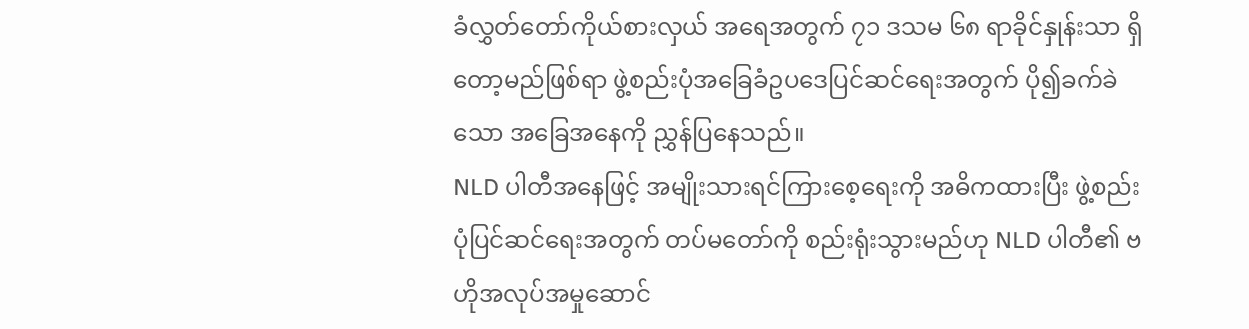ခံလွှတ်တော်ကိုယ်စားလှယ် အရေအတွက် ၇၁ ဒသမ ၆၈ ရာခိုင်နှုန်းသာ ရှိတော့မည်ဖြစ်ရာ ဖွဲ့စည်းပုံအခြေခံဥပဒေပြင်ဆင်ရေးအတွက် ပို၍ခက်ခဲသော အခြေအနေကို ညွှန်ပြနေသည်။
NLD ပါတီအနေဖြင့် အမျိုးသားရင်ကြားစေ့ရေးကို အဓိကထားပြီး ဖွဲ့စည်းပုံပြင်ဆင်ရေးအတွက် တပ်မတော်ကို စည်းရုံးသွားမည်ဟု NLD ပါတီ၏ ဗဟိုအလုပ်အမှုဆောင်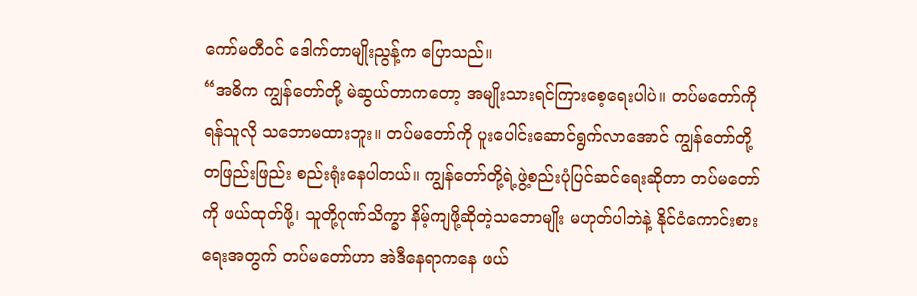ကော်မတီဝင် ဒေါက်တာမျိုးညွန့်က ပြောသည်။
“အဓိက ကျွန်တော်တို့ မဲဆွယ်တာကတော့ အမျိုးသားရင်ကြားစေ့ရေးပါပဲ။ တပ်မတော်ကို ရန်သူလို သဘောမထားဘူး။ တပ်မတော်ကို ပူးပေါင်းဆောင်ရွက်လာအောင် ကျွန်တော်တို့ တဖြည်းဖြည်း စည်းရုံးနေပါတယ်။ ကျွန်တော်တို့ရဲ့ဖွဲ့စည်းပုံပြင်ဆင်ရေးဆိုတာ တပ်မတော်ကို ဖယ်ထုတ်ဖို့၊ သူတို့ဂုဏ်သိက္ခာ နိမ့်ကျဖို့ဆိုတဲ့သဘောမျိုး မဟုတ်ပါဘဲနဲ့ နိုင်ငံကောင်းစားရေးအတွက် တပ်မတော်ဟာ အဲဒီနေရာကနေ ဖယ်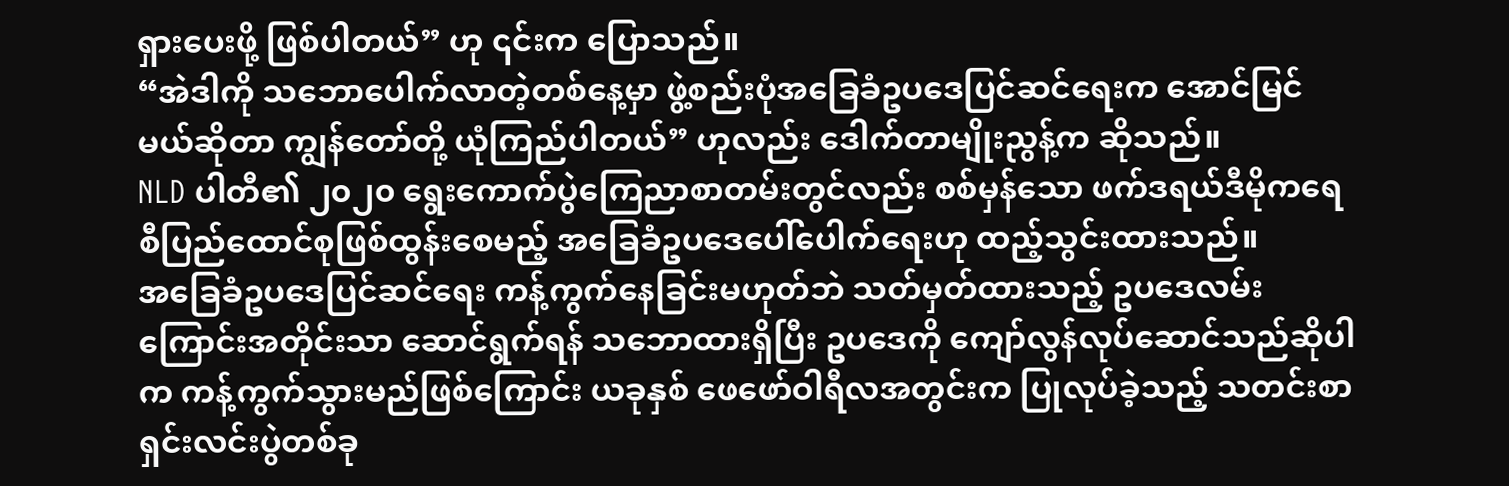ရှားပေးဖို့ ဖြစ်ပါတယ်” ဟု ၎င်းက ပြောသည်။
“အဲဒါကို သဘောပေါက်လာတဲ့တစ်နေ့မှာ ဖွဲ့စည်းပုံအခြေခံဥပဒေပြင်ဆင်ရေးက အောင်မြင်မယ်ဆိုတာ ကျွန်တော်တို့ ယုံကြည်ပါတယ်” ဟုလည်း ဒေါက်တာမျိုးညွန့်က ဆိုသည်။
NLD ပါတီ၏ ၂၀၂၀ ရွေးကောက်ပွဲကြေညာစာတမ်းတွင်လည်း စစ်မှန်သော ဖက်ဒရယ်ဒီမိုကရေစီပြည်ထောင်စုဖြစ်ထွန်းစေမည့် အခြေခံဥပဒေပေါ်ပေါက်ရေးဟု ထည့်သွင်းထားသည်။
အခြေခံဥပဒေပြင်ဆင်ရေး ကန့်ကွက်နေခြင်းမဟုတ်ဘဲ သတ်မှတ်ထားသည့် ဥပဒေလမ်းကြောင်းအတိုင်းသာ ဆောင်ရွက်ရန် သဘောထားရှိပြီး ဥပဒေကို ကျော်လွန်လုပ်ဆောင်သည်ဆိုပါက ကန့်ကွက်သွားမည်ဖြစ်ကြောင်း ယခုနှစ် ဖေဖော်ဝါရီလအတွင်းက ပြုလုပ်ခဲ့သည့် သတင်းစာရှင်းလင်းပွဲတစ်ခု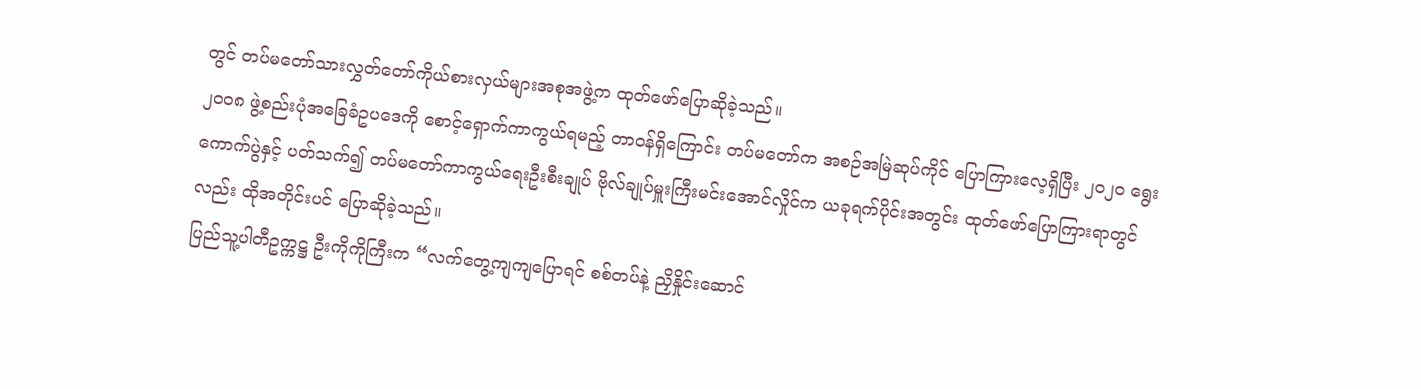တွင် တပ်မတော်သားလွှတ်တော်ကိုယ်စားလှယ်များအစုအဖွဲ့က ထုတ်ဖော်ပြောဆိုခဲ့သည်။
၂၀၀၈ ဖွဲ့စည်းပုံအခြေခံဥပဒေကို စောင့်ရှောက်ကာကွယ်ရမည့် တာဝန်ရှိကြောင်း တပ်မတော်က အစဉ်အမြဲဆုပ်ကိုင် ပြောကြားလေ့ရှိပြီး ၂၀၂၀ ရွေးကောက်ပွဲနှင့် ပတ်သက်၍ တပ်မတော်ကာကွယ်ရေးဦးစီးချုပ် ဗိုလ်ချုပ်မှူးကြီးမင်းအောင်လှိုင်က ယခုရက်ပိုင်းအတွင်း ထုတ်ဖော်ပြောကြားရာတွင်လည်း ထိုအတိုင်းပင် ပြောဆိုခဲ့သည်။
ပြည်သူ့ပါတီဥက္ကဋ္ဌ ဦးကိုကိုကြီးက “လက်တွေ့ကျကျပြောရင် စစ်တပ်နဲ့ ညှိနှိုင်းဆောင်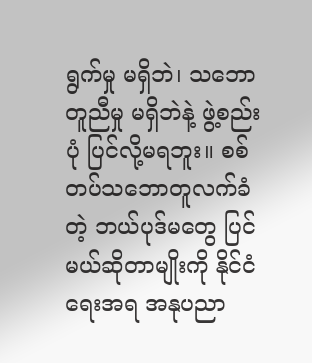ရွက်မှု မရှိဘဲ၊ သဘောတူညီမှု မရှိဘဲနဲ့ ဖွဲ့စည်းပုံ ပြင်လို့မရဘူး။ စစ်တပ်သဘောတူလက်ခံတဲ့ ဘယ်ပုဒ်မတွေ ပြင်မယ်ဆိုတာမျိုးကို နိုင်ငံရေးအရ အနုပညာ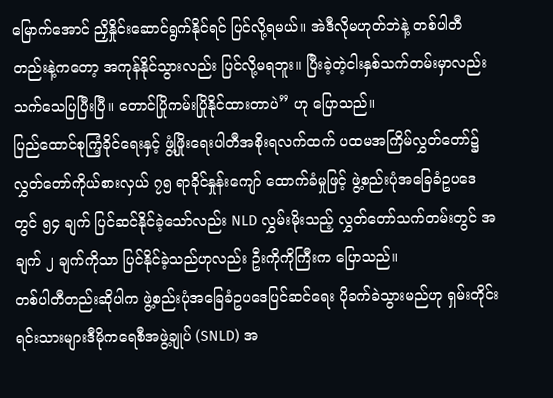မြောက်အောင် ညှိနှိုင်းဆောင်ရွက်နိုင်ရင် ပြင်လို့ရမယ်။ အဲဒီလိုမဟုတ်ဘဲနဲ့ တစ်ပါတီတည်းနဲ့ကတော့ အကုန်နိုင်သွားလည်း ပြင်လို့မရဘူး။ ပြီးခဲ့တဲ့ငါးနှစ်သက်တမ်းမှာလည်း သက်သေပြပြီးပြီ။ တောင်ပြိုကမ်းပြိုနိုင်ထားတာပဲ” ဟု ပြောသည်။
ပြည်ထောင်စုကြံ့ခိုင်ရေးနှင့် ဖွံ့ဖြိုးရေးပါတီအစိုးရလက်ထက် ပထမအကြိမ်လွှတ်တော်၌ လွှတ်တော်ကိုယ်စားလှယ် ၇၅ ရာခိုင်နှုန်းကျော် ထောက်ခံမှုဖြင့် ဖွဲ့စည်းပုံအခြေခံဥပဒေတွင် ၅၄ ချက် ပြင်ဆင်နိုင်ခဲ့သော်လည်း NLD လွှမ်းမိုးသည့် လွှတ်တော်သက်တမ်းတွင် အချက် ၂ ချက်ကိုသာ ပြင်နိုင်ခဲ့သည်ဟုလည်း ဦးကိုကိုကြီးက ပြောသည်။
တစ်ပါတီတည်းဆိုပါက ဖွဲ့စည်းပုံအခြေခံဥပဒေပြင်ဆင်ရေး ပိုခက်ခဲသွားမည်ဟု ရှမ်းတိုင်းရင်းသားများဒီမိုကရေစီအဖွဲ့ချုပ် (SNLD) အ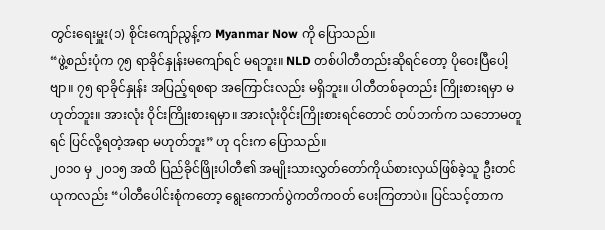တွင်းရေးမှူး(၁) စိုင်းကျော်ညွန့်က Myanmar Now ကို ပြောသည်။
“ဖွဲ့စည်းပုံက ၇၅ ရာခိုင်နှုန်းမကျော်ရင် မရဘူး။ NLD တစ်ပါတီတည်းဆိုရင်တော့ ပိုဝေးပြီပေါ့ဗျာ။ ၇၅ ရာခိုင်နှုန်း အပြည့်ရစရာ အကြောင်းလည်း မရှိဘူး။ ပါတီတစ်ခုတည်း ကြိုးစားရမှာ မဟုတ်ဘူး။ အားလုံး ဝိုင်းကြိုးစားရမှာ။ အားလုံးဝိုင်းကြိုးစားရင်တောင် တပ်ဘက်က သဘောမတူရင် ပြင်လို့ရတဲ့အရာ မဟုတ်ဘူး” ဟု ၎င်းက ပြောသည်။
၂၀၁၀ မှ ၂၀၁၅ အထိ ပြည်ခိုင်ဖြိုးပါတီ၏ အမျိုးသားလွှတ်တော်ကိုယ်စားလှယ်ဖြစ်ခဲ့သူ ဦးတင်ယုကလည်း “ပါတီပေါင်းစုံကတော့ ရွေးကောက်ပွဲကတိကဝတ် ပေးကြတာပဲ။ ပြင်သင့်တာက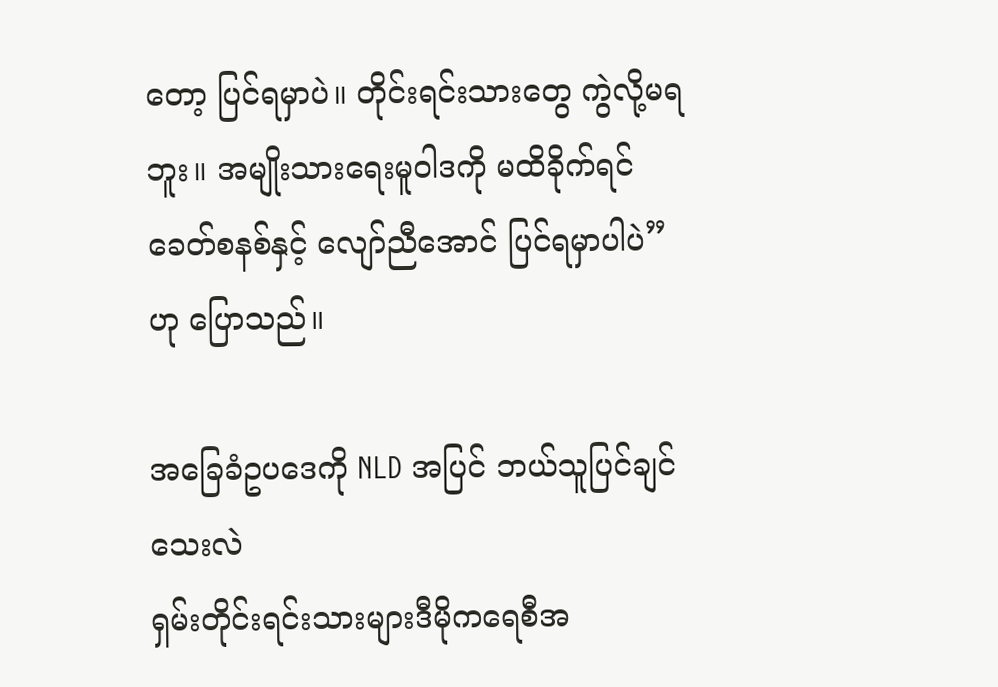တော့ ပြင်ရမှာပဲ။ တိုင်းရင်းသားတွေ ကွဲလို့မရဘူး။ အမျိုးသားရေးမူဝါဒကို မထိခိုက်ရင် ခေတ်စနစ်နှင့် လျော်ညီအောင် ပြင်ရမှာပါပဲ” ဟု ပြောသည်။

အခြေခံဥပဒေကို NLD အပြင် ဘယ်သူပြင်ချင်သေးလဲ
ရှမ်းတိုင်းရင်းသားများဒီမိုကရေစီအ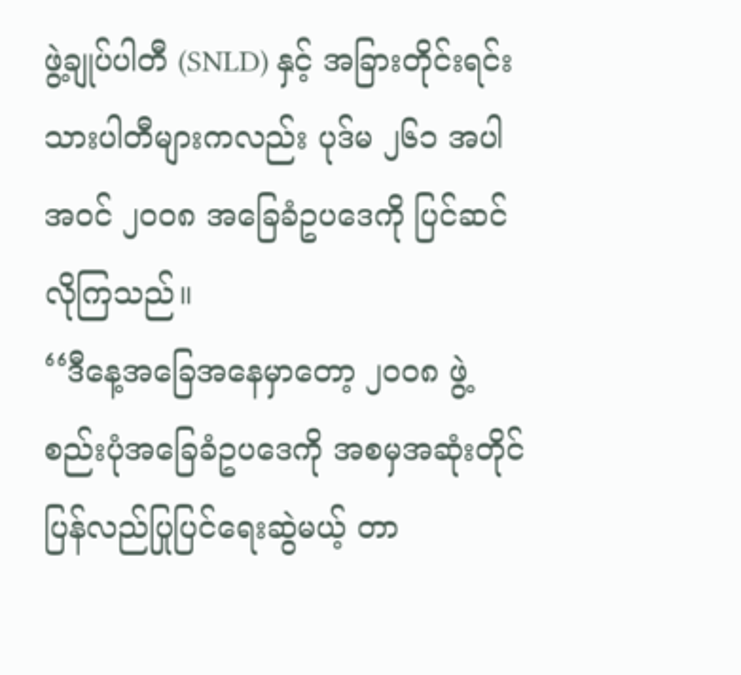ဖွဲ့ချုပ်ပါတီ (SNLD) နှင့် အခြားတိုင်းရင်းသားပါတီများကလည်း ပုဒ်မ ၂၆၁ အပါအဝင် ၂၀၀၈ အခြေခံဥပဒေကို ပြင်ဆင်လိုကြသည်။
‘‘ဒီနေ့အခြေအနေမှာတော့ ၂၀၀၈ ဖွဲ့စည်းပုံအခြေခံဥပဒေကို အစမှအဆုံးတိုင် ပြန်လည်ပြုပြင်ရေးဆွဲမယ့် တာ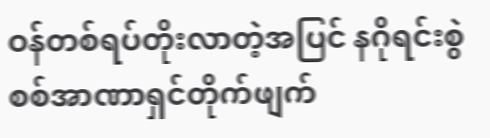ဝန်တစ်ရပ်တိုးလာတဲ့အပြင် နဂိုရင်းစွဲ စစ်အာဏာရှင်တိုက်ဖျက်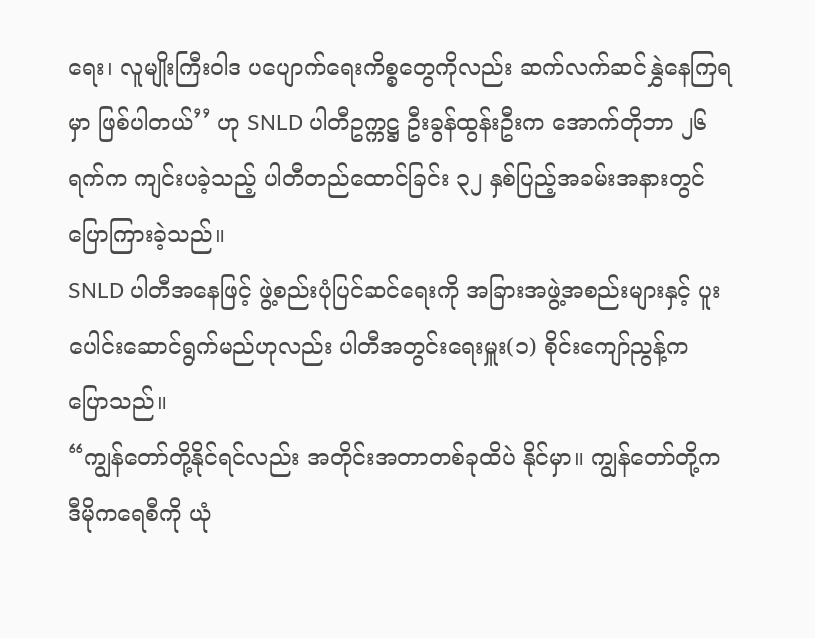ရေး၊ လူမျိုးကြီးဝါဒ ပပျောက်ရေးကိစ္စတွေကိုလည်း ဆက်လက်ဆင်နွှဲနေကြရမှာ ဖြစ်ပါတယ်’’ ဟု SNLD ပါတီဥက္ကဋ္ဌ ဦးခွန်ထွန်းဦးက အောက်တိုဘာ ၂၆ ရက်က ကျင်းပခဲ့သည့် ပါတီတည်ထောင်ခြင်း ၃၂ နှစ်ပြည့်အခမ်းအနားတွင် ပြောကြားခဲ့သည်။
SNLD ပါတီအနေဖြင့် ဖွဲ့စည်းပုံပြင်ဆင်ရေးကို အခြားအဖွဲ့အစည်းများနှင့် ပူးပေါင်းဆောင်ရွက်မည်ဟုလည်း ပါတီအတွင်းရေးမှူး(၁) စိုင်းကျော်ညွန့်က ပြောသည်။
“ကျွန်တော်တို့နိုင်ရင်လည်း အတိုင်းအတာတစ်ခုထိပဲ နိုင်မှာ။ ကျွန်တော်တို့က ဒီမိုကရေစီကို ယုံ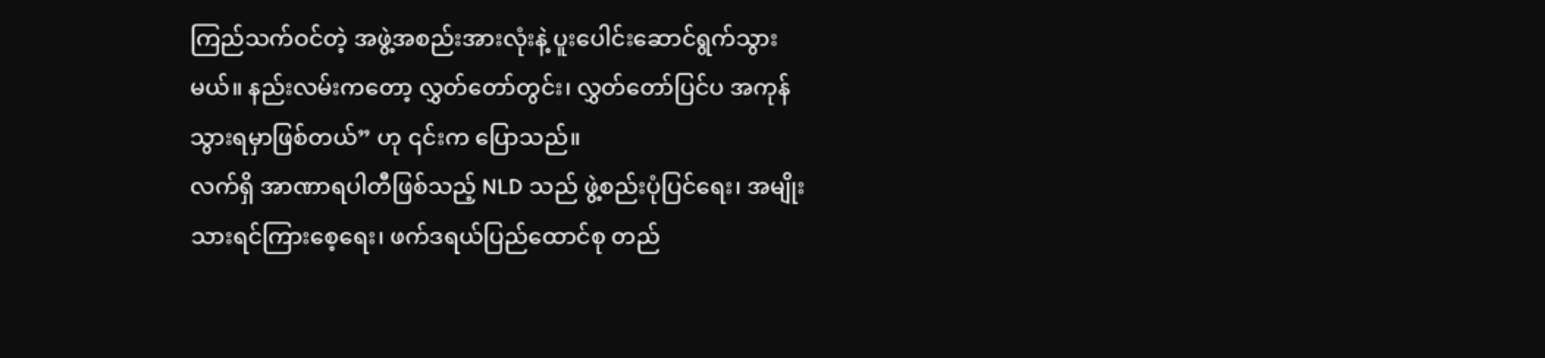ကြည်သက်ဝင်တဲ့ အဖွဲ့အစည်းအားလုံးနဲ့ ပူးပေါင်းဆောင်ရွက်သွားမယ်။ နည်းလမ်းကတော့ လွှတ်တော်တွင်း၊ လွှတ်တော်ပြင်ပ အကုန်သွားရမှာဖြစ်တယ်” ဟု ၎င်းက ပြောသည်။
လက်ရှိ အာဏာရပါတီဖြစ်သည့် NLD သည် ဖွဲ့စည်းပုံပြင်ရေး၊ အမျိုးသားရင်ကြားစေ့ရေး၊ ဖက်ဒရယ်ပြည်ထောင်စု တည်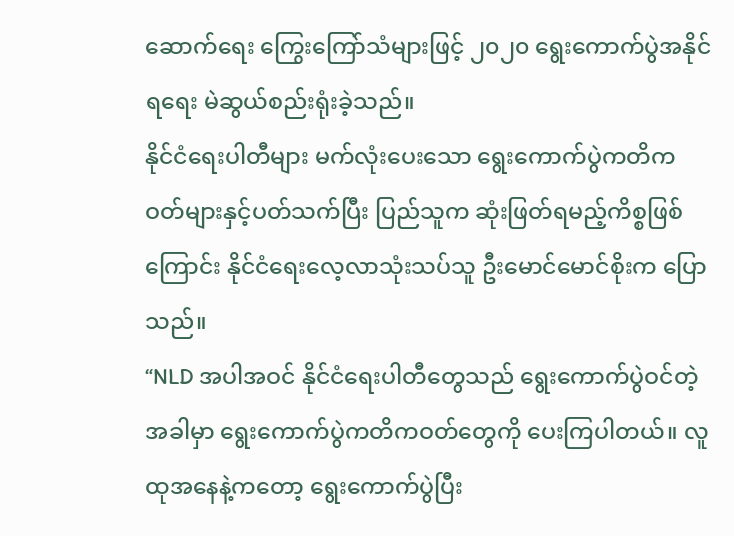ဆောက်ရေး ကြွေးကြော်သံများဖြင့် ၂၀၂၀ ရွေးကောက်ပွဲအနိုင်ရရေး မဲဆွယ်စည်းရုံးခဲ့သည်။
နိုင်ငံရေးပါတီများ မက်လုံးပေးသော ရွေးကောက်ပွဲကတိကဝတ်များနှင့်ပတ်သက်ပြီး ပြည်သူက ဆုံးဖြတ်ရမည့်ကိစ္စဖြစ်ကြောင်း နိုင်ငံရေးလေ့လာသုံးသပ်သူ ဦးမောင်မောင်စိုးက ပြောသည်။
“NLD အပါအဝင် နိုင်ငံရေးပါတီတွေသည် ရွေးကောက်ပွဲဝင်တဲ့အခါမှာ ရွေးကောက်ပွဲကတိကဝတ်တွေကို ပေးကြပါတယ်။ လူထုအနေနဲ့ကတော့ ရွေးကောက်ပွဲပြီး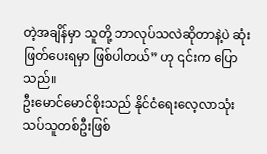တဲ့အချိန်မှာ သူတို့ ဘာလုပ်သလဲဆိုတာနဲ့ပဲ ဆုံးဖြတ်ပေးရမှာ ဖြစ်ပါတယ်” ဟု ၎င်းက ပြောသည်။
ဦးမောင်မောင်စိုးသည် နိုင်ငံရေးလေ့လာသုံးသပ်သူတစ်ဦးဖြစ်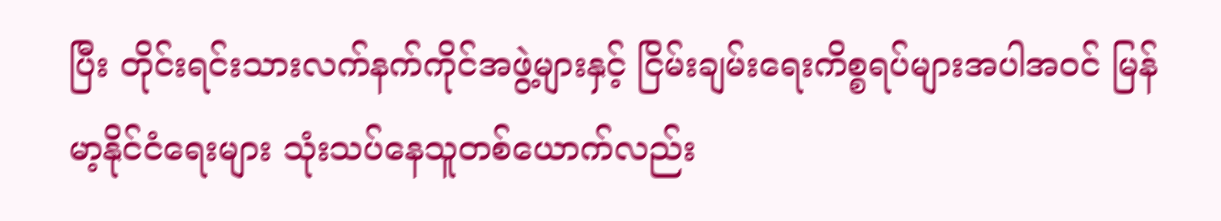ပြီး တိုင်းရင်းသားလက်နက်ကိုင်အဖွဲ့များနှင့် ငြိမ်းချမ်းရေးကိစ္စရပ်များအပါအဝင် မြန်မာ့နိုင်ငံရေးများ သုံးသပ်နေသူတစ်ယောက်လည်း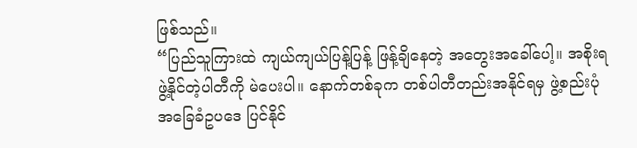ဖြစ်သည်။
“ပြည်သူကြားထဲ ကျယ်ကျယ်ပြန့်ပြန့် ဖြန့်ချိနေတဲ့ အတွေးအခေါ်ပေါ့။ အစိုးရဖွဲ့နိုင်တဲ့ပါတီကို မဲပေးပါ။ နောက်တစ်ခုက တစ်ပါတီတည်းအနိုင်ရမှ ဖွဲ့စည်းပုံအခြေခံဥပဒေ ပြင်နိုင်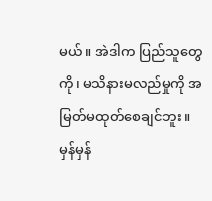မယ်။ အဲဒါက ပြည်သူတွေကို၊ မသိနားမလည်မှုကို အမြတ်မထုတ်စေချင်ဘူး။ မှန်မှန်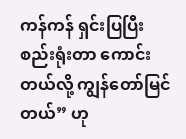ကန်ကန် ရှင်းပြပြီး စည်းရုံးတာ ကောင်းတယ်လို့ ကျွန်တော်မြင်တယ်” ဟု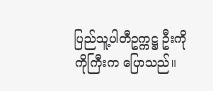ပြည်သူ့ပါတီဥက္ကဋ္ဌ ဦးကိုကိုကြီးက ပြောသည်။